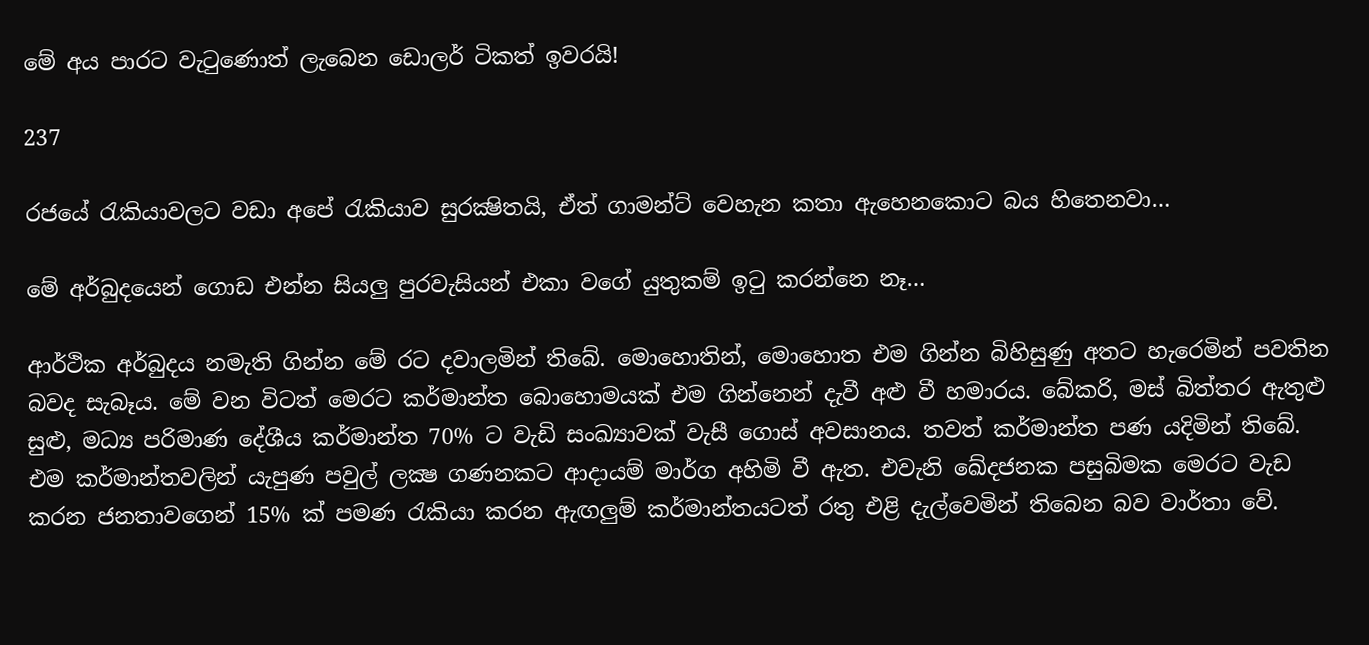මේ අය පාරට වැටුණොත් ලැබෙන ඩොලර් ටිකත් ඉවරයි!

237

රජයේ රැකියාවලට වඩා අපේ රැකියාව සුරක්‍ෂිතයි, ඒත් ගාමන්ට් වෙහැන කතා ඇහෙනකොට බය හිතෙනවා…

මේ අර්බුදයෙන් ගොඩ එන්න සියලු පුරවැසියන් එකා වගේ යුතුකම් ඉටු කරන්නෙ නෑ…

ආර්ථික අර්බුදය නමැති ගින්න මේ රට දවාලමින් තිබේ. මොහොතින්, මොහොත එම ගින්න බිහිසුණු අතට හැරෙමින් පවතින බවද සැබෑය. මේ වන විටත් මෙරට කර්මාන්ත බොහොමයක් එම ගින්නෙන් දැවී අළු වී හමාරය. බේකරි, මස් බිත්තර ඇතුළු සුළු, මධ්‍ය පරිමාණ දේශීය කර්මාන්ත 70% ට වැඩි සංඛ්‍යාවක් වැසී ගොස් අවසානය. තවත් කර්මාන්ත පණ යදිමින් තිබේ. එම කර්මාන්තවලින් යැපුණ පවුල් ලක්‍ෂ ගණනකට ආදායම් මාර්ග අහිමි වී ඇත. එවැනි ඛේදජනක පසුබිමක මෙරට වැඩ කරන ජනතාවගෙන් 15% ක් පමණ රැකියා කරන ඇඟලුම් කර්මාන්තයටත් රතු එළි දැල්වෙමින් තිබෙන බව වාර්තා වේ.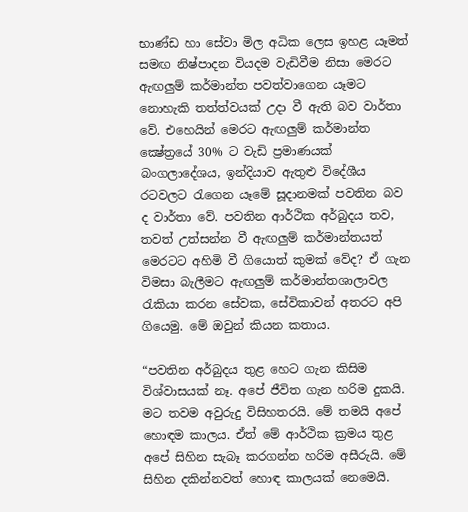භාණ්ඩ හා සේවා මිල අධික ලෙස ඉහළ යෑමත් සමඟ නිෂ්පාදන වියදම වැඩිවීම නිසා මෙරට ඇඟලුම් කර්මාන්ත පවත්වාගෙන යෑමට නොහැකි තත්ත්වයක් උදා වී ඇති බව වාර්තා වේ. එහෙයින් මෙරට ඇඟලුම් කර්මාන්ත ක්‍ෂේත්‍රයේ 30% ට වැඩි ප්‍රමාණයක් බංගලාදේශය, ඉන්දියාව ඇතුළු විදේශීය රටවලට රැගෙන යෑමේ සූදානමක් පවතින බව ද වාර්තා වේ. පවතින ආර්ථික අර්බුදය තව, තවත් උත්සන්න වී ඇඟලුම් කර්මාන්තයත් මෙරටට අහිමි වී ගියොත් කුමක් වේද? ඒ ගැන විමසා බැලීමට ඇඟලුම් කර්මාන්තශාලාවල රැකියා කරන සේවක, සේවිකාවන් අතරට අපි ගියෙමු. මේ ඔවුන් කියන කතාය.

“පවතින අර්බුදය තුළ හෙට ගැන කිසිම විශ්වාසයක් නෑ. අපේ ජීවිත ගැන හරිම දුකයි. මට තවම අවුරුදු විසිහතරයි. මේ තමයි අපේ හොඳම කාලය. ඒත් මේ ආර්ථික ක්‍රමය තුළ අපේ සිහින සැබෑ කරගන්න හරිම අසීරුයි. මේ සිහින දකින්නවත් හොඳ කාලයක් නෙමෙයි.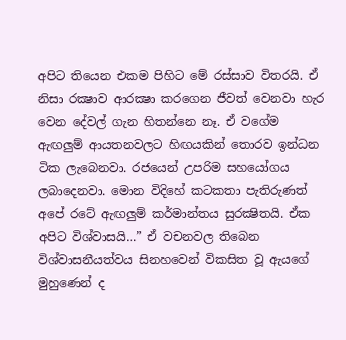අපිට තියෙන එකම පිහිට මේ රස්සාව විතරයි. ඒ නිසා රක්‍ෂාව ආරක්‍ෂා කරගෙන ජීවත් වෙනවා හැර වෙන දේවල් ගැන හිතන්නෙ නෑ. ඒ වගේම ඇඟලුම් ආයතනවලට හිඟයකින් තොරව ඉන්ධන ටික ලැබෙනවා. රජයෙන් උපරිම සහයෝගය ලබාදෙනවා. මොන විදිහේ කටකතා පැතිරුණත් අපේ රටේ ඇඟලුම් කර්මාන්තය සුරක්‍ෂිතයි. ඒක අපිට විශ්වාසයි…” ඒ වචනවල තිබෙන විශ්වාසනීයත්වය සිනහවෙන් විකසිත වූ ඇයගේ මුහුණෙන් ද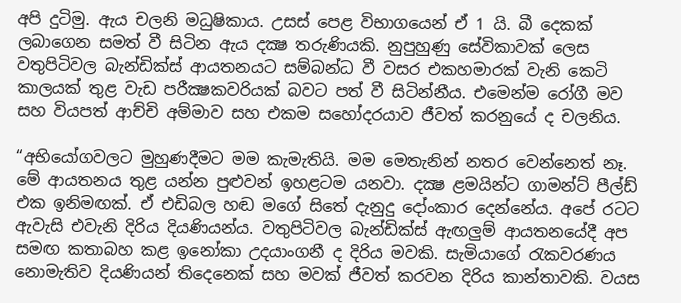අපි දුටිමු. ඇය චලනි මධුෂිකාය. උසස් පෙළ විභාගයෙන් ඒ 1 යි. බී දෙකක් ලබාගෙන සමත් වී සිටින ඇය දක්‍ෂ තරුණියකි. නුපුහුණු සේවිකාවක් ලෙස වතුපිටිවල බැන්ඩික්ස් ආයතනයට සම්බන්ධ වී වසර එකහමාරක් වැනි කෙටි කාලයක් තුළ වැඩ පරීක්‍ෂකවරියක් බවට පත් වී සිටින්නීය. එමෙන්ම රෝගී මව සහ වියපත් ආච්චි අම්මාව සහ එකම සහෝදරයාව ජීවත් කරනුයේ ද චලනිය.

“අභියෝගවලට මුහුණදීමට මම කැමැතියි. මම මෙතැනින් නතර වෙන්නෙත් නෑ. මේ ආයතනය තුළ යන්න පුළුවන් ඉහළටම යනවා. දක්‍ෂ ළමයින්ට ගාමන්ට් පීල්ඩ් එක ඉනිමඟක්. ඒ එඩිබල හඬ මගේ සිතේ දැනුදු දෝංකාර දෙන්නේය. අපේ රටට ඇවැසි එවැනි දිරිය දියණියන්ය. වතුපිටිවල බැන්ඩික්ස් ඇඟලුම් ආයතනයේදී අප සමඟ කතාබහ කළ ඉනෝකා උදයාංගනී ද දිරිය මවකි. සැමියාගේ රැකවරණය නොමැතිව දියණියන් තිදෙනෙක් සහ මවක් ජීවත් කරවන දිරිය කාන්තාවකි. වයස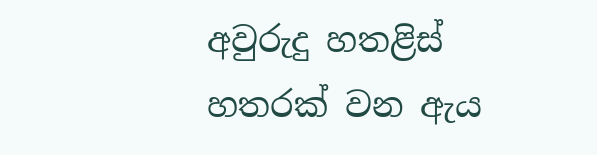අවුරුදු හතළිස් හතරක් වන ඇය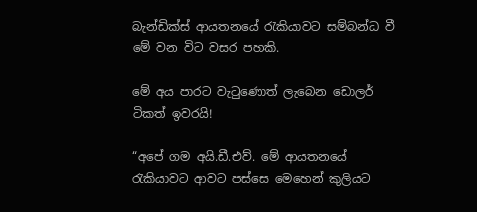බැන්ඩික්ස් ආයතනයේ රැකියාවට සම්බන්ධ වී මේ වන විට වසර පහකි.

මේ අය පාරට වැටුණොත් ලැබෙන ඩොලර් ටිකත් ඉවරයි!

“අපේ ගම අයි.ඩී.එව්. මේ ආයතනයේ රැකියාවට ආවට පස්සෙ මෙහෙන් කුලියට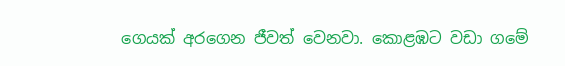ගෙයක් අරගෙන ජීවත් වෙනවා. කොළඹට වඩා ගමේ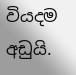වියදම අඩුයි.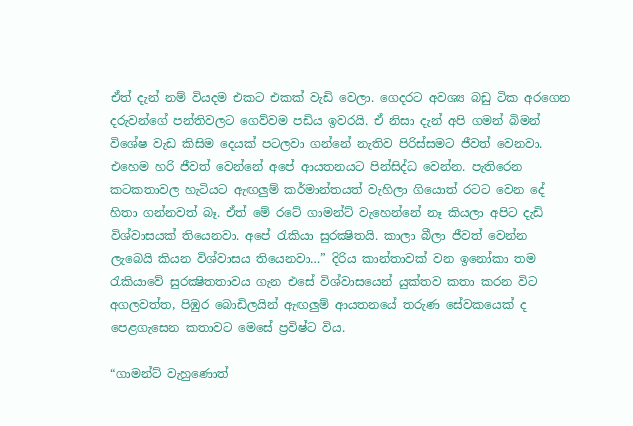ඒත් දැන් නම් වියදම එකට එකක් වැඩි වෙලා. ගෙදරට අවශ්‍ය බඩු ටික අරගෙන දරුවන්ගේ පන්තිවලට ගෙව්වම පඩිය ඉවරයි. ඒ නිසා දැන් අපි ගමන් බිමන් විශේෂ වැඩ කිසිම දෙයක් පටලවා ගන්නේ නැතිව පිරිස්සමට ජීවත් වෙනවා. එහෙම හරි ජීවත් වෙන්නේ අපේ ආයතනයට පින්සිද්ධ වෙන්න. පැතිරෙන කටකතාවල හැටියට ඇඟලුම් කර්මාන්තයත් වැහිලා ගියොත් රටට වෙන දේ හිතා ගන්නවත් බෑ. ඒත් මේ රටේ ගාමන්ට් වැහෙන්නේ නෑ කියලා අපිට දැඩි විශ්වාසයක් තියෙනවා. අපේ රැකියා සුරක්‍ෂිතයි. කාලා බීලා ජීවත් වෙන්න ලැබෙයි කියන විශ්වාසය තියෙනවා…” දිරිය කාන්තාවක් වන ඉනෝකා තම රැකියාවේ සුරක්‍ෂිතතාවය ගැන එසේ විශ්වාසයෙන් යුක්තව කතා කරන විට අගලවත්ත, පිඹුර බොඩිලයින් ඇඟලුම් ආයතනයේ තරුණ සේවකයෙක් ද පෙළගැසෙන කතාවට මෙසේ ප්‍රවිෂ්ට විය.

“ගාමන්ට් වැහුණොත්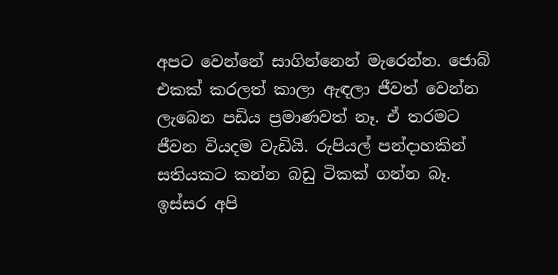අපට වෙන්නේ සාගින්නෙන් මැරෙන්න. ජොබ් එකක් කරලත් කාලා ඇඳලා ජීවත් වෙන්න ලැබෙන පඩිය ප්‍රමාණවත් නෑ. ඒ තරමට ජීවන වියදම වැඩියි. රුපියල් පන්දාහකින් සතියකට කන්න බඩු ටිකක් ගන්න බෑ. ඉස්සර අපි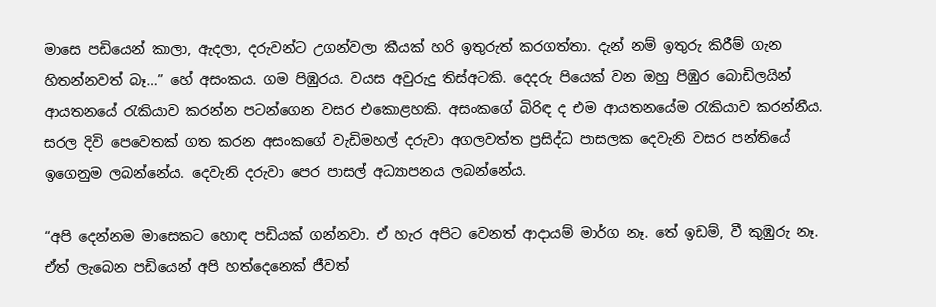මාසෙ පඩියෙන් කාලා, ඇදලා, දරුවන්ට උගන්වලා කීයක් හරි ඉතුරුත් කරගත්තා. දැන් නම් ඉතුරු කිරීම් ගැන හිතන්නවත් බෑ…” හේ අසංකය. ගම පිඹුරය. වයස අවුරුදු තිස්අටකි. දෙදරු පියෙක් වන ඔහු පිඹුර බොඩිලයින් ආයතනයේ රැකියාව කරන්න පටන්ගෙන වසර එකොළහකි. අසංකගේ බිරිඳ ද එම ආයතනයේම රැකියාව කරන්නීය. සරල දිවි පෙවෙතක් ගත කරන අසංකගේ වැඩිමහල් දරුවා අගලවත්ත ප්‍රසිද්ධ පාසලක දෙවැනි වසර පන්තියේ ඉගෙනුම ලබන්නේය. දෙවැනි දරුවා පෙර පාසල් අධ්‍යාපනය ලබන්නේය.

“අපි දෙන්නම මාසෙකට හොඳ පඩියක් ගන්නවා. ඒ හැර අපිට වෙනත් ආදායම් මාර්ග නෑ. තේ ඉඩම්, වී කුඹුරු නෑ. ඒත් ලැබෙන පඩියෙන් අපි හත්දෙනෙක් ජීවත්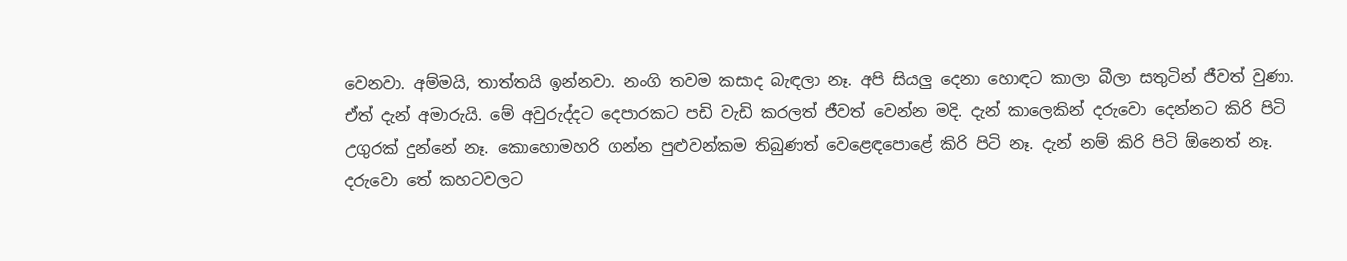වෙනවා. අම්මයි, තාත්තයි ඉන්නවා. නංගි තවම කසාද බැඳලා නෑ. අපි සියලු දෙනා හොඳට කාලා බීලා සතුටින් ජීවත් වුණා. ඒත් දැන් අමාරුයි. මේ අවුරුද්දට දෙපාරකට පඩි වැඩි කරලත් ජීවත් වෙන්න මදි. දැන් කාලෙකින් දරුවො දෙන්නට කිරි පිටි උගුරක් දුන්නේ නෑ. කොහොමහරි ගන්න පුළුවන්කම තිබුණත් වෙළෙඳපොළේ කිරි පිටි නෑ. දැන් නම් කිරි පිටි ඕනෙත් නෑ. දරුවො තේ කහටවලට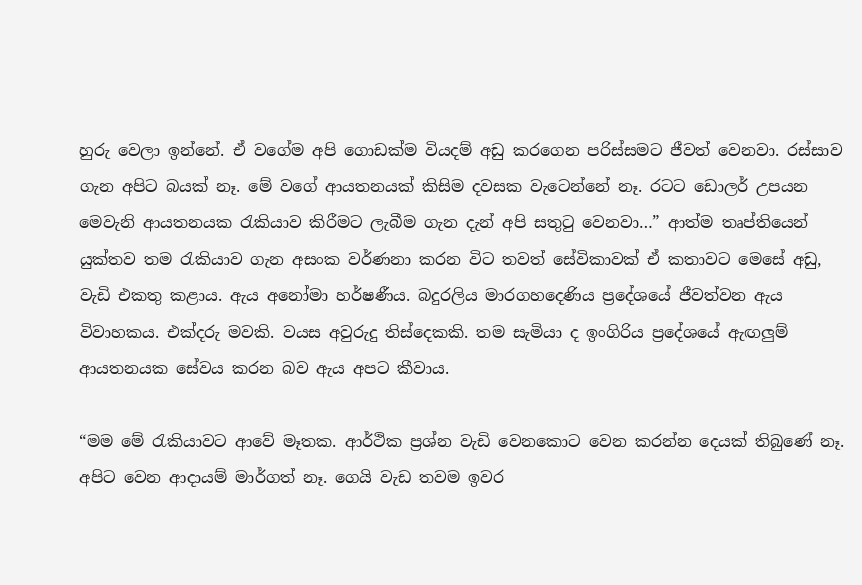හුරු වෙලා ඉන්නේ. ඒ වගේම අපි ගොඩක්ම වියදම් අඩු කරගෙන පරිස්සමට ජීවත් වෙනවා. රස්සාව ගැන අපිට බයක් නෑ. මේ වගේ ආයතනයක් කිසිම දවසක වැටෙන්නේ නෑ. රටට ඩොලර් උපයන මෙවැනි ආයතනයක රැකියාව කිරීමට ලැබීම ගැන දැන් අපි සතුටු වෙනවා…” ආත්ම තෘප්තියෙන් යුක්තව තම රැකියාව ගැන අසංක වර්ණනා කරන විට තවත් සේවිකාවක් ඒ කතාවට මෙසේ අඩු, වැඩි එකතු කළාය. ඇය අනෝමා හර්ෂණීය. බදුරලිය මාරගහදෙණිය ප්‍රදේශයේ ජීවත්වන ඇය විවාහකය. එක්දරු මවකි. වයස අවුරුදු තිස්දෙකකි. තම සැමියා ද ඉංගිරිය ප්‍රදේශයේ ඇඟලුම් ආයතනයක සේවය කරන බව ඇය අපට කීවාය.

“මම මේ රැකියාවට ආවේ මෑතක. ආර්ථික ප්‍රශ්න වැඩි වෙනකොට වෙන කරන්න දෙයක් තිබුණේ නෑ. අපිට වෙන ආදායම් මාර්ගත් නෑ. ගෙයි වැඩ තවම ඉවර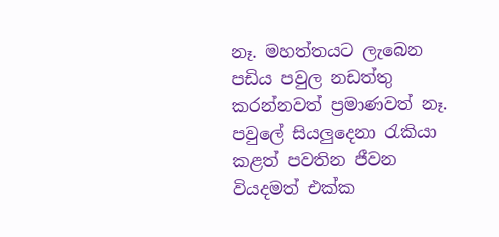නෑ. මහත්තයට ලැබෙන පඩිය පවුල නඩත්තු කරන්නවත් ප්‍රමාණවත් නෑ. පවුලේ සියලුදෙනා රැකියා කළත් පවතින ජීවන වියදමත් එක්ක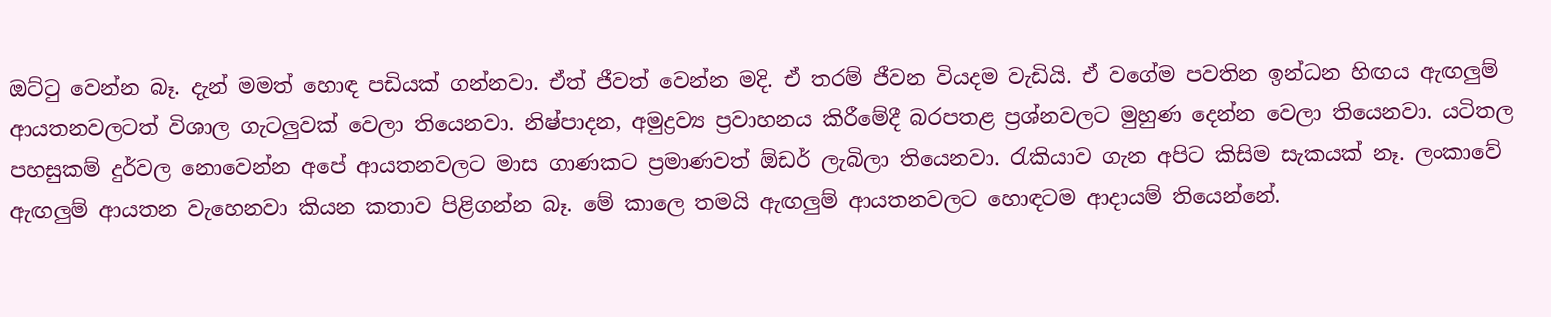ඔට්ටු වෙන්න බෑ. දැන් මමත් හොඳ පඩියක් ගන්නවා. ඒත් ජීවත් වෙන්න මදි. ඒ තරම් ජීවන වියදම වැඩියි. ඒ වගේම පවතින ඉන්ධන හිඟය ඇඟලුම් ආයතනවලටත් විශාල ගැටලුවක් වෙලා තියෙනවා. නිෂ්පාදන, අමුද්‍රව්‍ය ප්‍රවාහනය කිරීමේදී බරපතළ ප්‍රශ්නවලට මුහුණ දෙන්න වෙලා තියෙනවා. යටිතල පහසුකම් දුර්වල නොවෙන්න අපේ ආයතනවලට මාස ගාණකට ප්‍රමාණවත් ඕඩර් ලැබිලා තියෙනවා. රැකියාව ගැන අපිට කිසිම සැකයක් නෑ. ලංකාවේ ඇඟලුම් ආයතන වැහෙනවා කියන කතාව පිළිගන්න බෑ. මේ කාලෙ තමයි ඇඟලුම් ආයතනවලට හොඳටම ආදායම් තියෙන්නේ.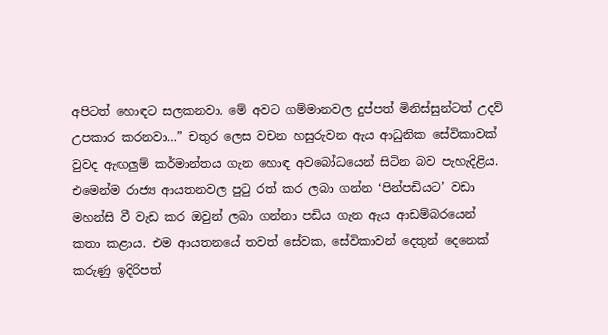අපිටත් හොඳට සලකනවා. මේ අවට ගම්මානවල දුප්පත් මිනිස්සුන්ටත් උදව් උපකාර කරනවා…” චතුර ලෙස වචන හසුරුවන ඇය ආධුනික සේවිකාවක් වුවද ඇඟලුම් කර්මාන්තය ගැන හොඳ අවබෝධයෙන් සිටින බව පැහැදිළිය. එමෙන්ම රාජ්‍ය ආයතනවල පුටු රත් කර ලබා ගන්න ‘පින්පඩියට’ වඩා මහන්සි වී වැඩ කර ඔවුන් ලබා ගන්නා පඩිය ගැන ඇය ආඩම්බරයෙන් කතා කළාය. එම ආයතනයේ තවත් සේවක, සේවිකාවන් දෙතුන් දෙනෙක් කරුණු ඉදිරිපත්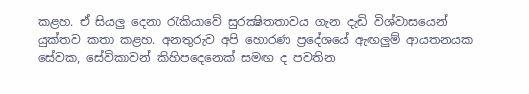කළහ. ඒ සියලු දෙනා රැකියාවේ සුරක්‍ෂිතතාවය ගැන දැඩි විශ්වාසයෙන් යුක්තව කතා කළහ. අනතුරුව අපි හොරණ ප්‍රදේශයේ ඇඟලුම් ආයතනයක සේවක, සේවිකාවන් කිහිපදෙනෙක් සමඟ ද පවතින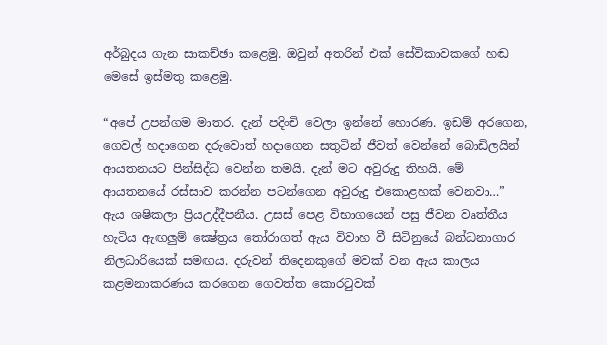අර්බුදය ගැන සාකච්ඡා කළෙමු. ඔවුන් අතරින් එක් සේවිකාවකගේ හඬ මෙසේ ඉස්මතු කළෙමු.

“අපේ උපන්ගම මාතර. දැන් පදිංචි වෙලා ඉන්නේ හොරණ. ඉඩම් අරගෙන, ගෙවල් හදාගෙන දරුවොත් හදාගෙන සතුටින් ජීවත් වෙන්නේ බොඩිලයින් ආයතනයට පින්සිද්ධ වෙන්න තමයි. දැන් මට අවුරුදු තිහයි. මේ ආයතනයේ රස්සාව කරන්න පටන්ගෙන අවුරුදු එකොළහක් වෙනවා…” ඇය ශෂිකලා ප්‍රියඋද්දීපනීය. උසස් පෙළ විභාගයෙන් පසු ජීවන වෘත්තීය හැටිය ඇඟලුම් ක්‍ෂේත්‍රය තෝරාගත් ඇය විවාහ වී සිටිනුයේ බන්ධනාගාර නිලධාරියෙක් සමඟය. දරුවන් තිදෙනකුගේ මවක් වන ඇය කාලය කළමනාකරණය කරගෙන ගෙවත්ත කොරටුවක්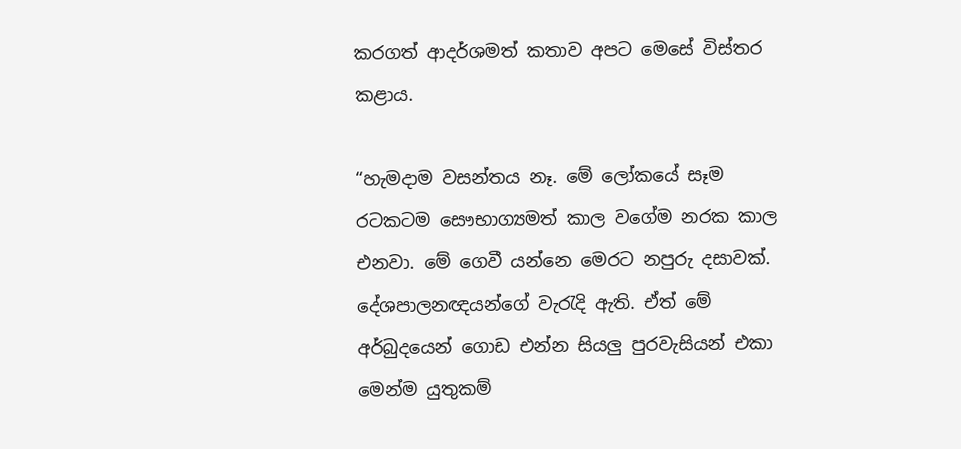කරගත් ආදර්ශමත් කතාව අපට මෙසේ විස්තර කළාය.

“හැමදාම වසන්තය නෑ. මේ ලෝකයේ සෑම රටකටම සෞභාග්‍යමත් කාල වගේම නරක කාල එනවා. මේ ගෙවී යන්නෙ මෙරට නපුරු දසාවක්. දේශපාලනඥයන්ගේ වැරැදි ඇති. ඒත් මේ අර්බුදයෙන් ගොඩ එන්න සියලු පුරවැසියන් එකා මෙන්ම යුතුකම්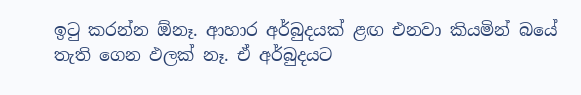ඉටු කරන්න ඕනෑ. ආහාර අර්බුදයක් ළඟ එනවා කියමින් බයේ තැති ගෙන ඵලක් නෑ. ඒ අර්බුදයට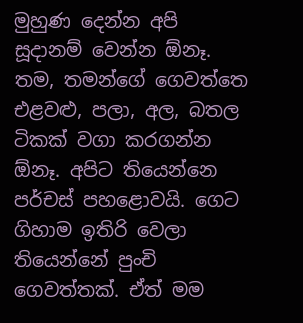මුහුණ දෙන්න අපි සූදානම් වෙන්න ඕනෑ. තම, තමන්ගේ ගෙවත්තෙ එළවළු, පලා, අල, බතල ටිකක් වගා කරගන්න ඕනෑ. අපිට තියෙන්නෙ පර්චස් පහළොවයි. ගෙට ගිහාම ඉතිරි වෙලා තියෙන්නේ පුංචි ගෙවත්තක්. ඒත් මම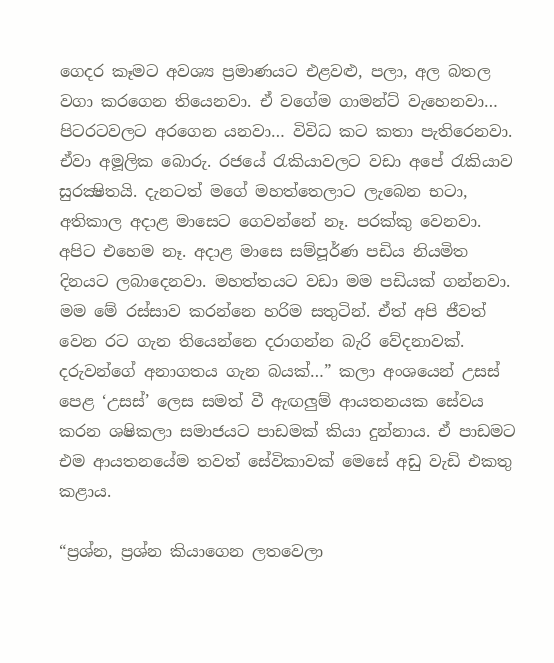ගෙදර කෑමට අවශ්‍ය ප්‍රමාණයට එළවළු, පලා, අල බතල වගා කරගෙන තියෙනවා. ඒ වගේම ගාමන්ට් වැහෙනවා… පිටරටවලට අරගෙන යනවා… විවිධ කට කතා පැතිරෙනවා. ඒවා අමූලික බොරු. රජයේ රැකියාවලට වඩා අපේ රැකියාව සුරක්‍ෂිතයි. දැනටත් මගේ මහත්තෙලාට ලැබෙන භටා, අතිකාල අදාළ මාසෙට ගෙවන්නේ නෑ. පරක්කු වෙනවා. අපිට එහෙම නෑ. අදාළ මාසෙ සම්පූර්ණ පඩිය නියමිත දිනයට ලබාදෙනවා. මහත්තයට වඩා මම පඩියක් ගන්නවා. මම මේ රස්සාව කරන්නෙ හරිම සතුටින්. ඒත් අපි ජීවත් වෙන රට ගැන තියෙන්නෙ දරාගන්න බැරි වේදනාවක්. දරුවන්ගේ අනාගතය ගැන බයක්…” කලා අංශයෙන් උසස් පෙළ ‘උසස්’ ලෙස සමත් වී ඇඟලුම් ආයතනයක සේවය කරන ශෂිකලා සමාජයට පාඩමක් කියා දුන්නාය. ඒ පාඩමට එම ආයතනයේම තවත් සේවිකාවක් මෙසේ අඩු වැඩි එකතු කළාය.

“ප්‍රශ්න, ප්‍රශ්න කියාගෙන ලතවෙලා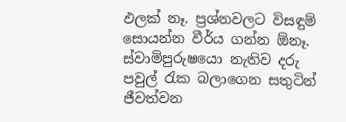ඵලක් නෑ. ප්‍රශ්නවලට විසඳුම් සොයන්න වීර්ය ගන්න ඕනෑ. ස්වාමිපුරුෂයො නැතිව දරු පවුල් රැක බලාගෙන සතුටින් ජීවත්වන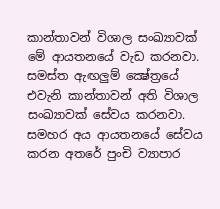කාන්තාවන් විශාල සංඛ්‍යාවක් මේ ආයතනයේ වැඩ කරනවා. සමස්ත ඇඟලුම් ක්‍ෂේත්‍රයේ එවැනි කාන්තාවන් අති විශාල සංඛ්‍යාවක් සේවය කරනවා. සමහර අය ආයතනයේ සේවය කරන අතරේ පුංචි ව්‍යාපාර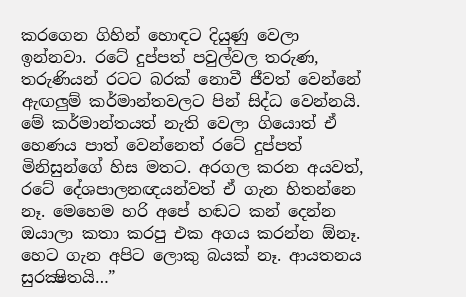කරගෙන ගිහින් හොඳට දියුණු වෙලා ඉන්නවා. රටේ දුප්පත් පවුල්වල තරුණ, තරුණියන් රටට බරක් නොවී ජීවත් වෙන්නේ ඇඟලුම් කර්මාන්තවලට පින් සිද්ධ වෙන්නයි. මේ කර්මාන්තයත් නැති වෙලා ගියොත් ඒ හෙණය පාත් වෙන්නෙත් රටේ දුප්පත් මිනිසුන්ගේ හිස මතට. අරගල කරන අයවත්, රටේ දේශපාලනඥයන්වත් ඒ ගැන හිතන්නෙ නෑ. මෙහෙම හරි අපේ හඬට කන් දෙන්න ඔයාලා කතා කරපු එක අගය කරන්න ඕනෑ. හෙට ගැන අපිට ලොකු බයක් නෑ. ආයතනය සුරක්‍ෂිතයි…”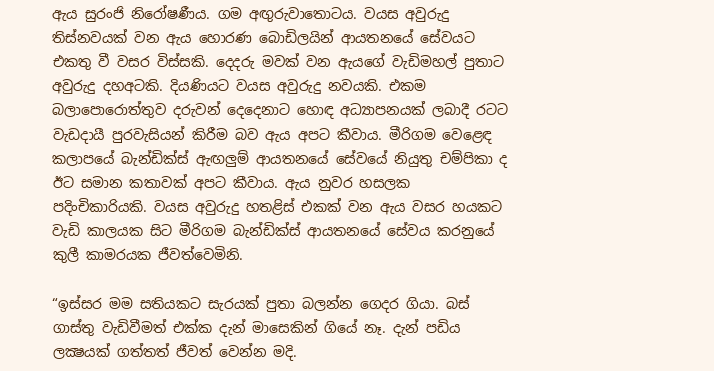ඇය සුරංජි නිරෝෂණීය. ගම අඟුරුවාතොටය. වයස අවුරුදු තිස්නවයක් වන ඇය හොරණ බොඩිලයින් ආයතනයේ සේවයට එකතු වී වසර විස්සකි. දෙදරු මවක් වන ඇයගේ වැඩිමහල් පුතාට අවුරුදු දහඅටකි. දියණියට වයස අවුරුදු නවයකි. එකම බලාපොරොත්තුව දරුවන් දෙදෙනාට හොඳ අධ්‍යාපනයක් ලබාදී රටට වැඩදායී පුරවැසියන් කිරීම බව ඇය අපට කීවාය. මීරිගම වෙළෙඳ කලාපයේ බැන්ඩික්ස් ඇඟලුම් ආයතනයේ සේවයේ නියුතු චම්පිකා ද ඊට සමාන කතාවක් අපට කීවාය. ඇය නුවර හසලක පදිංචිකාරියකි. වයස අවුරුදු හතළිස් එකක් වන ඇය වසර හයකට වැඩි කාලයක සිට මීරිගම බැන්ඩික්ස් ආයතනයේ සේවය කරනුයේ කුලී කාමරයක ජීවත්වෙමිනි.

“ඉස්සර මම සතියකට සැරයක් පුතා බලන්න ගෙදර ගියා. බස් ගාස්තු වැඩිවීමත් එක්ක දැන් මාසෙකින් ගියේ නෑ. දැන් පඩිය ලක්‍ෂයක් ගත්තත් ජීවත් වෙන්න මදි.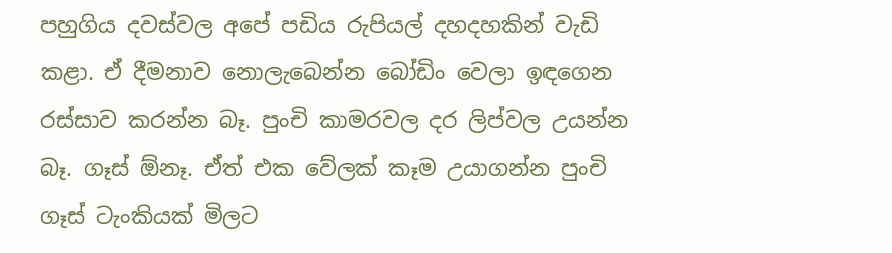පහුගිය දවස්වල අපේ පඩිය රුපියල් දහදහකින් වැඩි කළා. ඒ දීමනාව නොලැබෙන්න බෝඩිං වෙලා ඉඳගෙන රස්සාව කරන්න බෑ. පුංචි කාමරවල දර ලිප්වල උයන්න බෑ. ගෑස් ඕනෑ. ඒත් එක වේලක් කෑම උයාගන්න පුංචි ගෑස් ටැංකියක් මිලට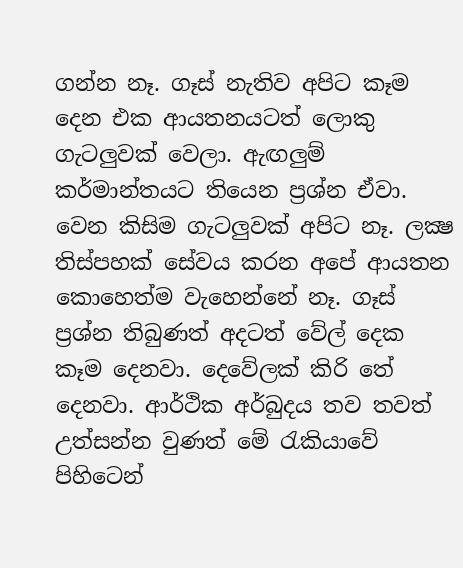ගන්න නෑ. ගෑස් නැතිව අපිට කෑම දෙන එක ආයතනයටත් ලොකු ගැටලුවක් වෙලා. ඇඟලුම් කර්මාන්තයට තියෙන ප්‍රශ්න ඒවා. වෙන කිසිම ගැටලුවක් අපිට නෑ. ලක්‍ෂ තිස්පහක් සේවය කරන අපේ ආයතන කොහෙත්ම වැහෙන්නේ නෑ. ගෑස් ප්‍රශ්න තිබුණත් අදටත් වේල් දෙක කෑම දෙනවා. දෙවේලක් කිරි තේ දෙනවා. ආර්ථික අර්බුදය තව තවත් උත්සන්න වුණත් මේ රැකියාවේ පිහිටෙන්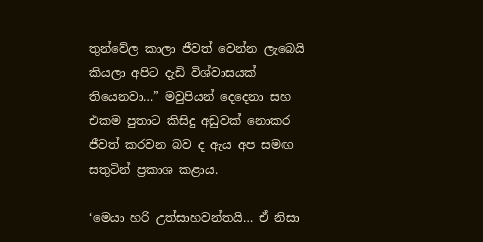තුන්වේල කාලා ජීවත් වෙන්න ලැබෙයි කියලා අපිට දැඩි විශ්වාසයක් තියෙනවා…” මවුපියන් දෙදෙනා සහ එකම පුතාට කිසිදු අඩුවක් නොකර ජීවත් කරවන බව ද ඇය අප සමඟ සතුටින් ප්‍රකාශ කළාය.

‘මෙයා හරි උත්සාහවන්තයි… ඒ නිසා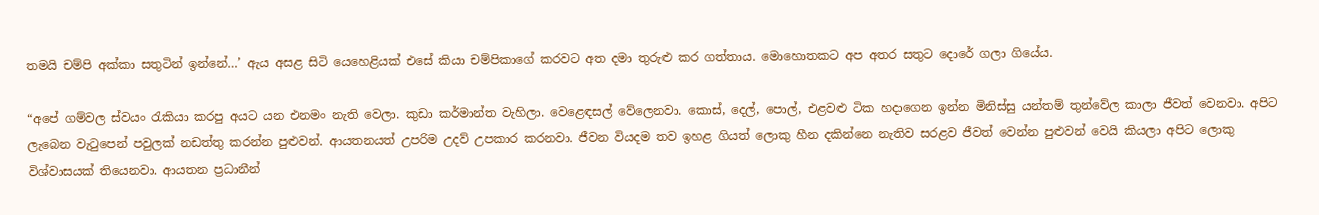තමයි චම්පි අක්කා සතුටින් ඉන්නේ…’ ඇය අසළ සිටි යෙහෙළියක් එසේ කියා චම්පිකාගේ කරවට අත දමා තුරුළු කර ගත්තාය. මොහොතකට අප අතර සතුට දොරේ ගලා ගියේය.

“අපේ ගම්වල ස්වයං රැකියා කරපු අයට යන එනමං නැති වෙලා. කුඩා කර්මාන්ත වැහිලා. වෙළෙඳසල් වේලෙනවා. කොස්, දෙල්, පොල්, එළවළු ටික හදාගෙන ඉන්න මිනිස්සු යන්තම් තුන්වේල කාලා ජීවත් වෙනවා. අපිට ලැබෙන වැටුපෙන් පවුලක් නඩත්තු කරන්න පුළුවන්. ආයතනයත් උපරිම උදව් උපකාර කරනවා. ජීවන වියදම තව ඉහළ ගියත් ලොකු හීන දකින්නෙ නැතිව සරළව ජීවත් වෙන්න පුළුවන් වෙයි කියලා අපිට ලොකු විශ්වාසයක් තියෙනවා. ආයතන ප්‍රධානීන්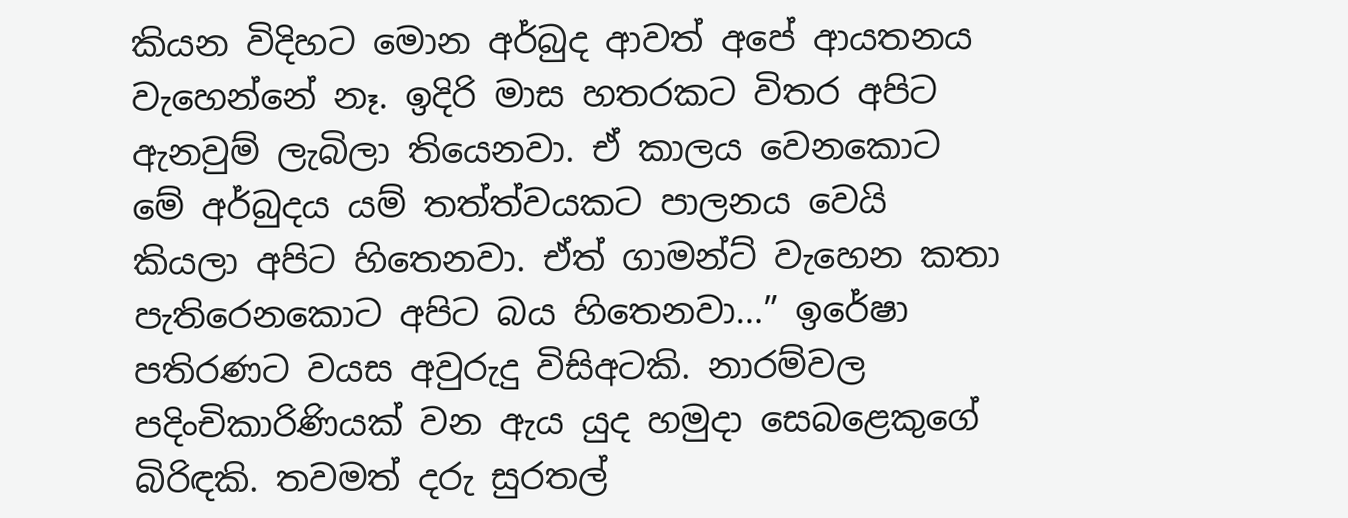කියන විදිහට මොන අර්බුද ආවත් අපේ ආයතනය වැහෙන්නේ නෑ. ඉදිරි මාස හතරකට විතර අපිට ඇනවුම් ලැබිලා තියෙනවා. ඒ කාලය වෙනකොට මේ අර්බුදය යම් තත්ත්වයකට පාලනය වෙයි කියලා අපිට හිතෙනවා. ඒත් ගාමන්ට් වැහෙන කතා පැතිරෙනකොට අපිට බය හිතෙනවා…” ඉරේෂා පතිරණට වයස අවුරුදු විසිඅටකි. නාරම්වල පදිංචිකාරිණියක් වන ඇය යුද හමුදා සෙබළෙකුගේ බිරිඳකි. තවමත් දරු සුරතල්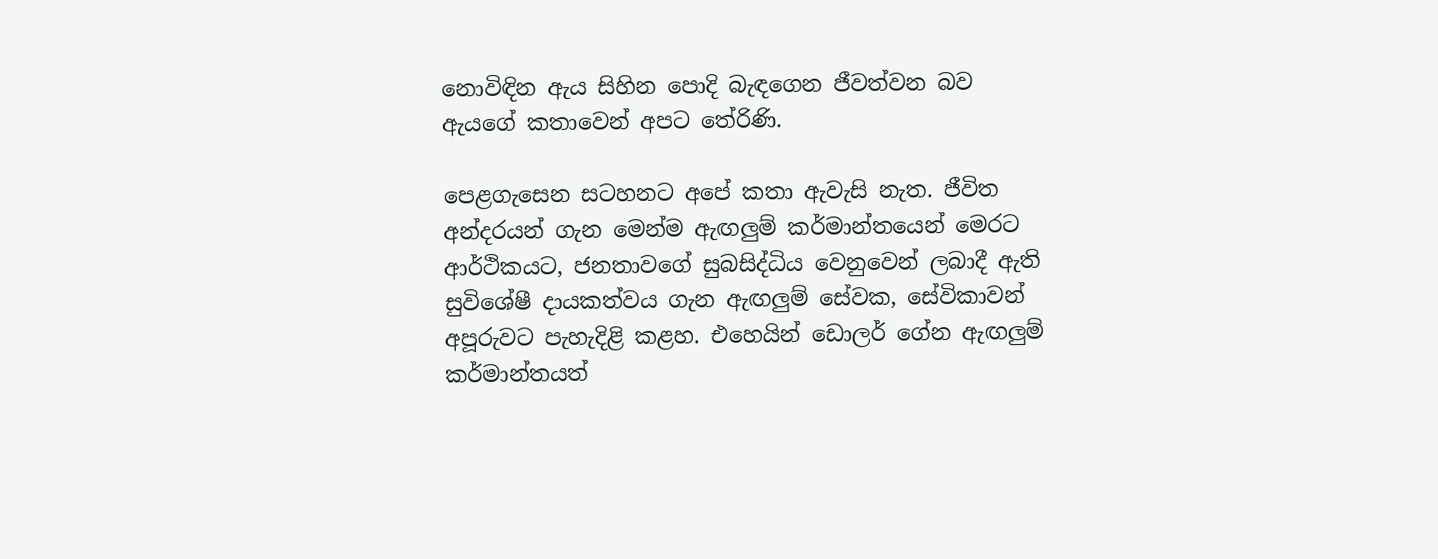නොවිඳින ඇය සිහින පොදි බැඳගෙන ජීවත්වන බව ඇයගේ කතාවෙන් අපට තේරිණි.

පෙළගැසෙන සටහනට අපේ කතා ඇවැසි නැත. ජීවිත අන්දරයන් ගැන මෙන්ම ඇඟලුම් කර්මාන්තයෙන් මෙරට ආර්ථිකයට, ජනතාවගේ සුබසිද්ධිය වෙනුවෙන් ලබාදී ඇති සුවිශේෂී දායකත්වය ගැන ඇඟලුම් සේවක, සේවිකාවන් අපූරුවට පැහැදිළි කළහ. එහෙයින් ඩොලර් ගේන ඇඟලුම් කර්මාන්තයත්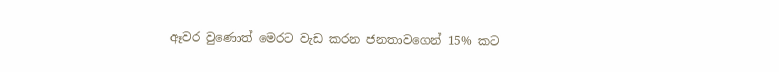ඈවර වුණොත් මෙරට වැඩ කරන ජනතාවගෙන් 15% කට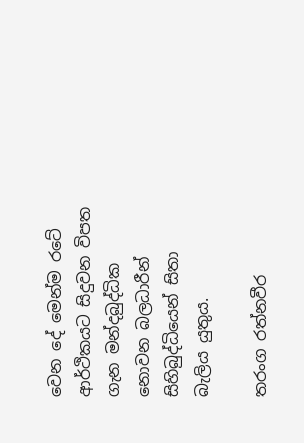වෙන දේ මෙන්ම රටේ ආර්ථිකයට සිදුවන විපත ගැන මන්දබුද්ධික නොවන බලධාරීන් සිහිබුද්ධියෙන් සිතා බැලිය යුතුය.

තරංග රත්නවීර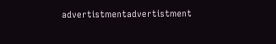advertistmentadvertistment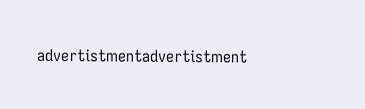advertistmentadvertistment